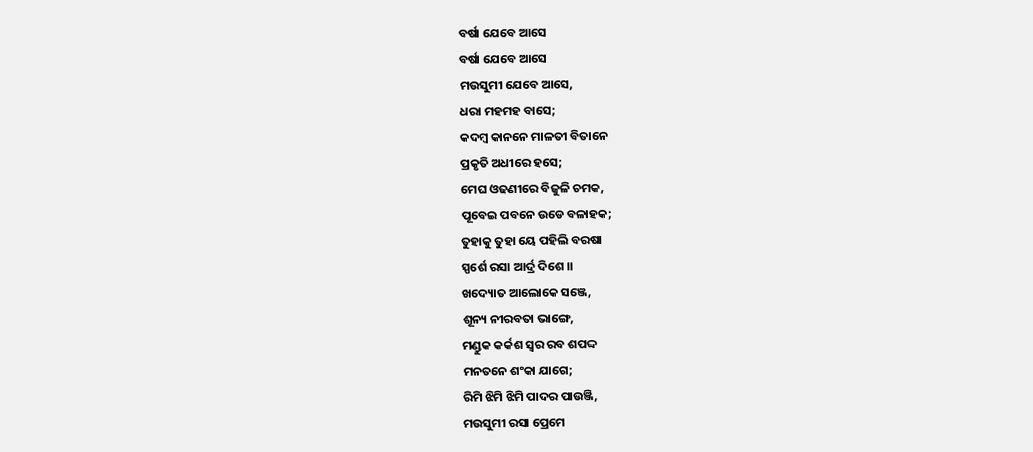ବର୍ଷା ଯେବେ ଆସେ
ବର୍ଷା ଯେବେ ଆସେ
ମଉସୁମୀ ଯେବେ ଆସେ,
ଧରା ମହମହ ବାସେ;
କଦମ୍ବ କାନନେ ମାଳତୀ ବିତାନେ
ପ୍ରକୃତି ଅଧୀରେ ହସେ;
ମେଘ ଓଢଣୀରେ ବିଜୁଳି ଚମକ,
ପୂବେଇ ପବନେ ଉଡେ ବଳାହକ;
ତୁହାକୁ ତୁହା ୟେ ପହିଲି ବରଷା
ସ୍ପର୍ଶେ ରସା ଆର୍ଦ୍ର ଦିଶେ ।।
ଖଦ୍ୟୋତ ଆଲୋକେ ସଞ୍ଜେ,
ଶୂନ୍ୟ ନୀରବତା ଭାଙ୍ଗେ,
ମଣ୍ଡୁକ କର୍କଶ ସ୍ଵର ରବ ଶପଦ୍ଦ
ମନତନେ ଶଂକା ଯାଗେ;
ରିମି ଝିମି ଝିମି ପାଦର ପାଉଞ୍ଜି,
ମଉସୁମୀ ରସା ପ୍ରେମେ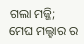ଗଲା ମଜ୍ଜି;
ମେଘ ମଲ୍ହାର ର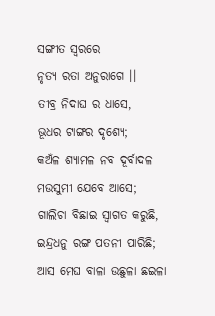ସଙ୍ଗୀତ ସ୍ଵରରେ
ନୃତ୍ୟ ରତା ଅନୁରାଗେ ।।
ତୀବ୍ର ନିଦାଘ ର ଧାସେ,
ଭୂଧର ଟାଙ୍ଗର ଦୃଶ୍ୟେ;
କଅଁଳ ଶ୍ୟାମଳ ନବ ଦୂର୍ବାଦଳ
ମଉସୁମୀ ଯେବେ ଆସେ;
ଗାଲିଚା ବିଛାଇ ସ୍ଵାଗତ କରୁଛି,
ଇନ୍ଦ୍ରଧନୁ ରଙ୍ଗ ପତନୀ ପାରିଛି;
ଆସ ମେଘ ବାଳା ଉଛୁଳା ଛଇଳା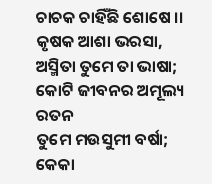ଚାଚକ ଚାହିଁଛି ଶୋଷେ ।।
କୃଷକ ଆଶା ଭରସା,
ଅସ୍ମିତା ତୁମେ ତା ଭାଷା;
କୋଟି ଜୀବନର ଅମୂଲ୍ୟ ରତନ
ତୁମେ ମଉସୁମୀ ବର୍ଷା;
କେକା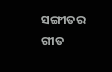ସଙ୍ଗୀତର ଗୀତ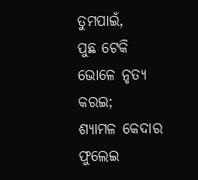ତୁମପାଇଁ,
ପୁଛ ଟେକି ଭୋଳେ ନୃତ୍ୟ କରଇ;
ଶ୍ୟାମଳ କେଦାର ଫୁଲେଇ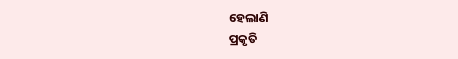ହେଲାଣି
ପ୍ରକୃତି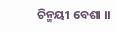ଚିନ୍ମୟୀ ବେଶା ।।